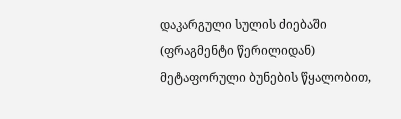დაკარგული სულის ძიებაში
(ფრაგმენტი წერილიდან) მეტაფორული ბუნების წყალობით,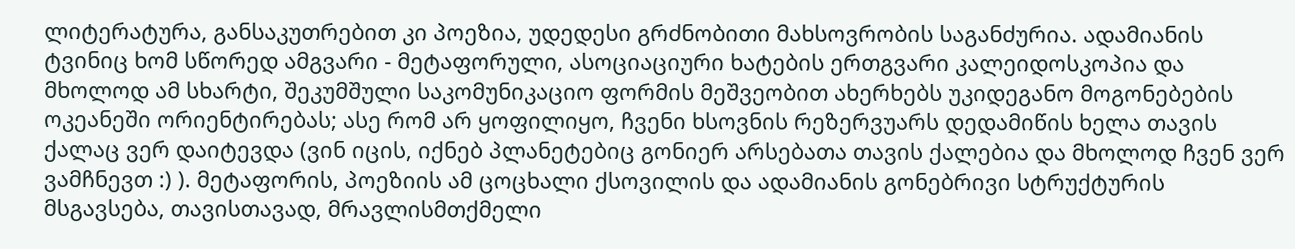ლიტერატურა, განსაკუთრებით კი პოეზია, უდედესი გრძნობითი მახსოვრობის საგანძურია. ადამიანის ტვინიც ხომ სწორედ ამგვარი - მეტაფორული, ასოციაციური ხატების ერთგვარი კალეიდოსკოპია და მხოლოდ ამ სხარტი, შეკუმშული საკომუნიკაციო ფორმის მეშვეობით ახერხებს უკიდეგანო მოგონებების ოკეანეში ორიენტირებას; ასე რომ არ ყოფილიყო, ჩვენი ხსოვნის რეზერვუარს დედამიწის ხელა თავის ქალაც ვერ დაიტევდა (ვინ იცის, იქნებ პლანეტებიც გონიერ არსებათა თავის ქალებია და მხოლოდ ჩვენ ვერ ვამჩნევთ :) ). მეტაფორის, პოეზიის ამ ცოცხალი ქსოვილის და ადამიანის გონებრივი სტრუქტურის მსგავსება, თავისთავად, მრავლისმთქმელი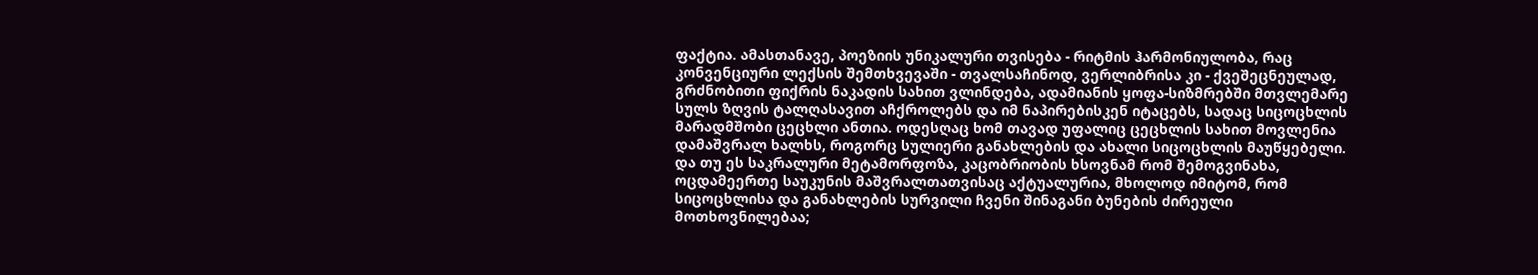ფაქტია. ამასთანავე, პოეზიის უნიკალური თვისება - რიტმის ჰარმონიულობა, რაც კონვენციური ლექსის შემთხვევაში - თვალსაჩინოდ, ვერლიბრისა კი - ქვეშეცნეულად, გრძნობითი ფიქრის ნაკადის სახით ვლინდება, ადამიანის ყოფა-სიზმრებში მთვლემარე სულს ზღვის ტალღასავით აჩქროლებს და იმ ნაპირებისკენ იტაცებს, სადაც სიცოცხლის მარადმშობი ცეცხლი ანთია. ოდესღაც ხომ თავად უფალიც ცეცხლის სახით მოვლენია დამაშვრალ ხალხს, როგორც სულიერი განახლების და ახალი სიცოცხლის მაუწყებელი. და თუ ეს საკრალური მეტამორფოზა, კაცობრიობის ხსოვნამ რომ შემოგვინახა, ოცდამეერთე საუკუნის მაშვრალთათვისაც აქტუალურია, მხოლოდ იმიტომ, რომ სიცოცხლისა და განახლების სურვილი ჩვენი შინაგანი ბუნების ძირეული მოთხოვნილებაა;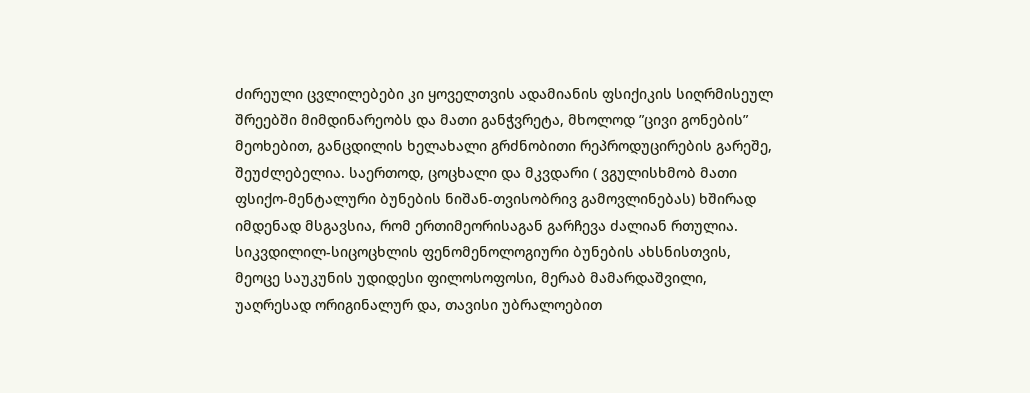ძირეული ცვლილებები კი ყოველთვის ადამიანის ფსიქიკის სიღრმისეულ შრეებში მიმდინარეობს და მათი განჭვრეტა, მხოლოდ ”ცივი გონების” მეოხებით, განცდილის ხელახალი გრძნობითი რეპროდუცირების გარეშე, შეუძლებელია. საერთოდ, ცოცხალი და მკვდარი ( ვგულისხმობ მათი ფსიქო-მენტალური ბუნების ნიშან-თვისობრივ გამოვლინებას) ხშირად იმდენად მსგავსია, რომ ერთიმეორისაგან გარჩევა ძალიან რთულია. სიკვდილილ-სიცოცხლის ფენომენოლოგიური ბუნების ახსნისთვის, მეოცე საუკუნის უდიდესი ფილოსოფოსი, მერაბ მამარდაშვილი, უაღრესად ორიგინალურ და, თავისი უბრალოებით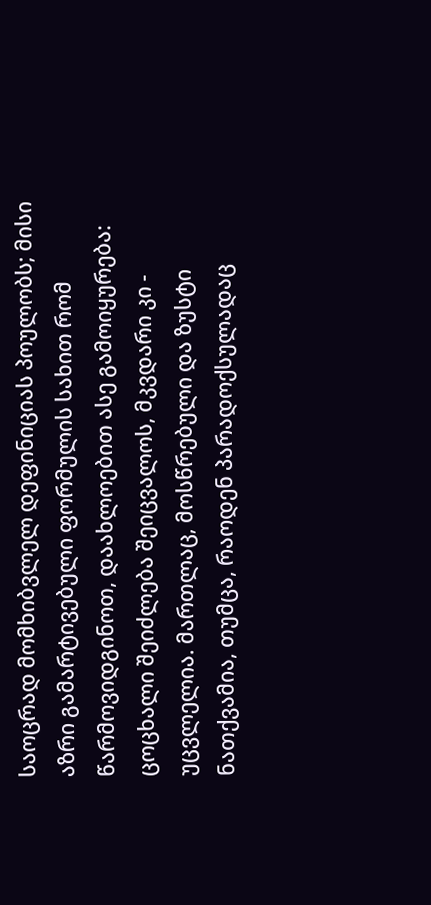საოცრად მომხიბვლელ დეფინიციას პოულობს; მისი აზრი გამარტივებული ფორმულის სახით რომ წარმოვიდგინოთ, დაახლოებით ასე გამოიყურება: ცოცხალი შეიძლება შეიცვალოს, მკვდარი კი - უცვლელია. მართლაც, მოსწრებული და ზუსტი ნათქვამია, თუმცა, რაოდენ პარადოქსულადაც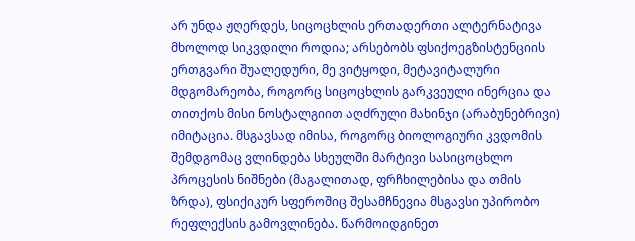არ უნდა ჟღერდეს, სიცოცხლის ერთადერთი ალტერნატივა მხოლოდ სიკვდილი როდია; არსებობს ფსიქოეგზისტენციის ერთგვარი შუალედური, მე ვიტყოდი, მეტავიტალური მდგომარეობა, როგორც სიცოცხლის გარკვეული ინერცია და თითქოს მისი ნოსტალგიით აღძრული მახინჯი (არაბუნებრივი) იმიტაცია. მსგავსად იმისა, როგორც ბიოლოგიური კვდომის შემდგომაც ვლინდება სხეულში მარტივი სასიცოცხლო პროცესის ნიშნები (მაგალითად, ფრჩხილებისა და თმის ზრდა), ფსიქიკურ სფეროშიც შესამჩნევია მსგავსი უპირობო რეფლექსის გამოვლინება. წარმოიდგინეთ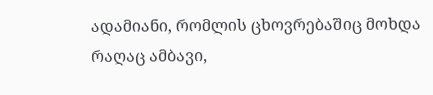ადამიანი, რომლის ცხოვრებაშიც მოხდა რაღაც ამბავი,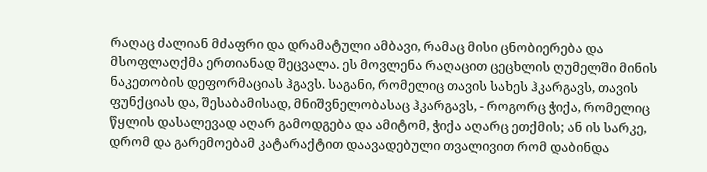რაღაც ძალიან მძაფრი და დრამატული ამბავი, რამაც მისი ცნობიერება და მსოფლაღქმა ერთიანად შეცვალა. ეს მოვლენა რაღაცით ცეცხლის ღუმელში მინის ნაკეთობის დეფორმაციას ჰგავს. საგანი, რომელიც თავის სახეს ჰკარგავს, თავის ფუნქციას და, შესაბამისად, მნიშვნელობასაც ჰკარგავს, - როგორც ჭიქა, რომელიც წყლის დასალევად აღარ გამოდგება და ამიტომ, ჭიქა აღარც ეთქმის; ან ის სარკე, დრომ და გარემოებამ კატარაქტით დაავადებული თვალივით რომ დაბინდა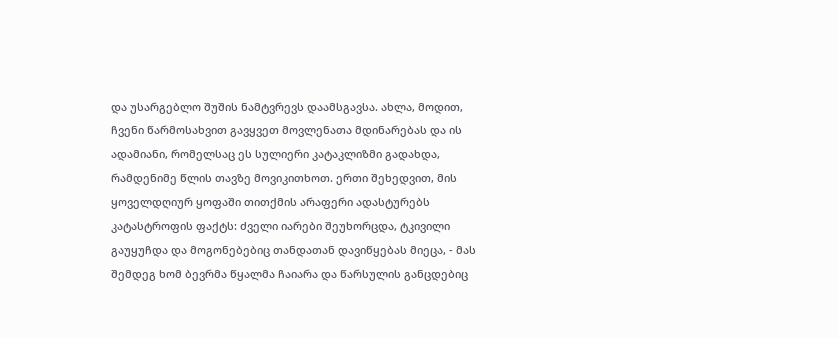და უსარგებლო შუშის ნამტვრევს დაამსგავსა. ახლა, მოდით, ჩვენი წარმოსახვით გავყვეთ მოვლენათა მდინარებას და ის ადამიანი, რომელსაც ეს სულიერი კატაკლიზმი გადახდა, რამდენიმე წლის თავზე მოვიკითხოთ. ერთი შეხედვით, მის ყოველდღიურ ყოფაში თითქმის არაფერი ადასტურებს კატასტროფის ფაქტს: ძველი იარები შეუხორცდა, ტკივილი გაუყუჩდა და მოგონებებიც თანდათან დავიწყებას მიეცა, - მას შემდეგ ხომ ბევრმა წყალმა ჩაიარა და წარსულის განცდებიც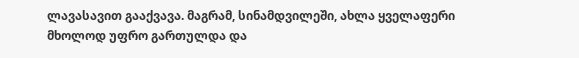ლავასავით გააქვავა. მაგრამ, სინამდვილეში, ახლა ყველაფერი მხოლოდ უფრო გართულდა და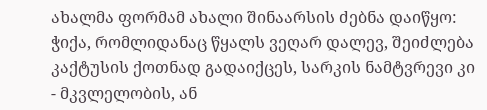ახალმა ფორმამ ახალი შინაარსის ძებნა დაიწყო: ჭიქა, რომლიდანაც წყალს ვეღარ დალევ, შეიძლება კაქტუსის ქოთნად გადაიქცეს, სარკის ნამტვრევი კი - მკვლელობის, ან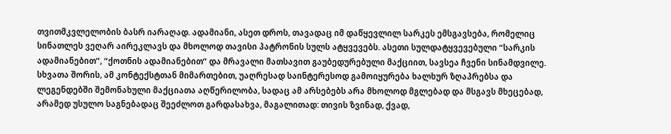თვითმკვლელობის ბასრ იარაღად. ადამიანი, ასეთ დროს, თავადაც იმ დაწყევლილ სარკეს ემსგავსება, რომელიც სინათლეს ვეღარ აირეკლავს და მხოლოდ თავისი პატრონის სულს ატყვევებს. ასეთი სულდატყვევებული “სარკის ადამიანებით”, “ქოთნის ადამიანებით” და მრავალი მათსავით გაუბედურებული მაქციით, სავსეა ჩვენი სინამდვილე. სხვათა შორის, ამ კონტექსტთან მიმართებით, უაღრესად საინტერესოდ გამოიყურება ხალხურ ზღაპრებსა და ლეგენდებში შემონახული მაქციათა აღწერილობა, სადაც ამ არსებებს არა მხოლოდ მგლებად და მსგავს მხეცებად, არამედ უსულო საგნებადაც შეეძლოთ გარდასახვა, მაგალითად: თივის ზვინად, ქვად,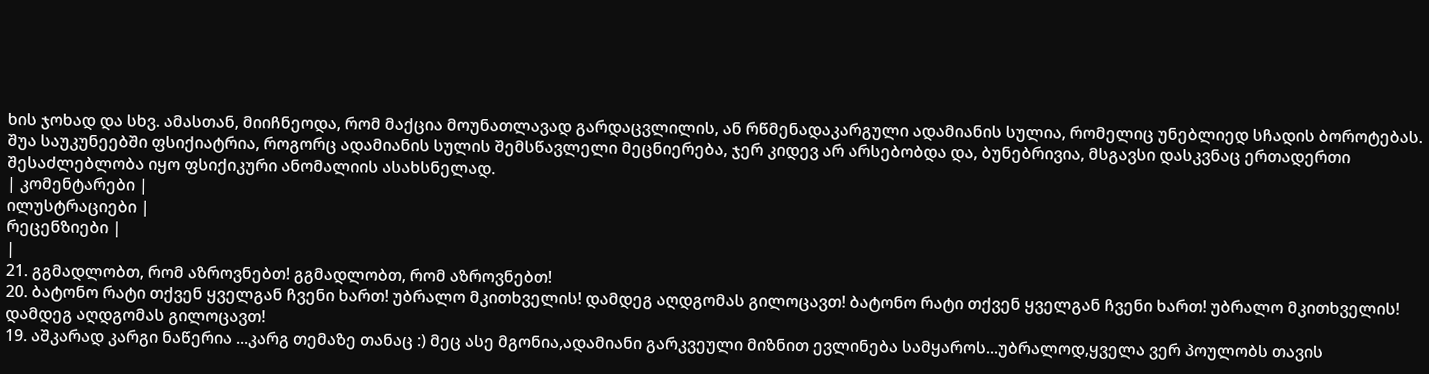ხის ჯოხად და სხვ. ამასთან, მიიჩნეოდა, რომ მაქცია მოუნათლავად გარდაცვლილის, ან რწმენადაკარგული ადამიანის სულია, რომელიც უნებლიედ სჩადის ბოროტებას. შუა საუკუნეებში ფსიქიატრია, როგორც ადამიანის სულის შემსწავლელი მეცნიერება, ჯერ კიდევ არ არსებობდა და, ბუნებრივია, მსგავსი დასკვნაც ერთადერთი შესაძლებლობა იყო ფსიქიკური ანომალიის ასახსნელად.
| კომენტარები |
ილუსტრაციები |
რეცენზიები |
|
21. გგმადლობთ, რომ აზროვნებთ! გგმადლობთ, რომ აზროვნებთ!
20. ბატონო რატი თქვენ ყველგან ჩვენი ხართ! უბრალო მკითხველის! დამდეგ აღდგომას გილოცავთ! ბატონო რატი თქვენ ყველგან ჩვენი ხართ! უბრალო მკითხველის! დამდეგ აღდგომას გილოცავთ!
19. აშკარად კარგი ნაწერია ...კარგ თემაზე თანაც :) მეც ასე მგონია,ადამიანი გარკვეული მიზნით ევლინება სამყაროს...უბრალოდ,ყველა ვერ პოულობს თავის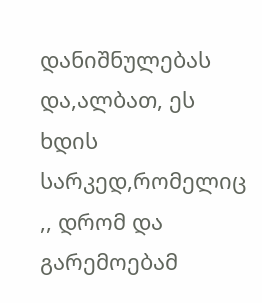დანიშნულებას და,ალბათ, ეს ხდის სარკედ,რომელიც ,, დრომ და გარემოებამ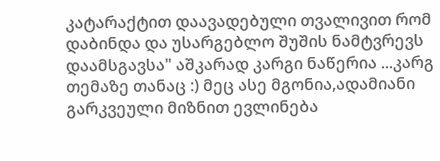კატარაქტით დაავადებული თვალივით რომ დაბინდა და უსარგებლო შუშის ნამტვრევს დაამსგავსა" აშკარად კარგი ნაწერია ...კარგ თემაზე თანაც :) მეც ასე მგონია,ადამიანი გარკვეული მიზნით ევლინება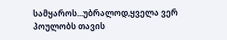სამყაროს...უბრალოდ,ყველა ვერ პოულობს თავის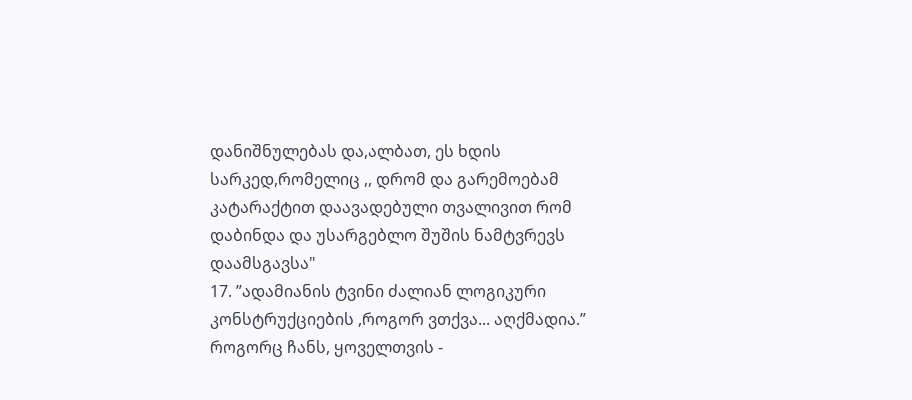დანიშნულებას და,ალბათ, ეს ხდის სარკედ,რომელიც ,, დრომ და გარემოებამ კატარაქტით დაავადებული თვალივით რომ დაბინდა და უსარგებლო შუშის ნამტვრევს დაამსგავსა"
17. ”ადამიანის ტვინი ძალიან ლოგიკური კონსტრუქციების ,როგორ ვთქვა... აღქმადია.” როგორც ჩანს, ყოველთვის -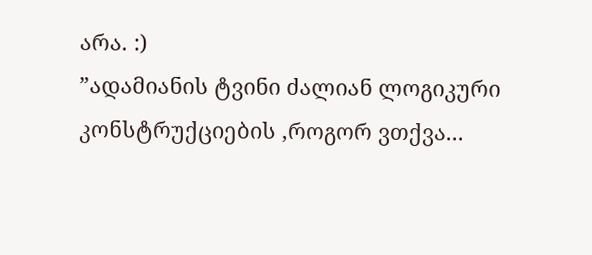არა. :)
”ადამიანის ტვინი ძალიან ლოგიკური კონსტრუქციების ,როგორ ვთქვა...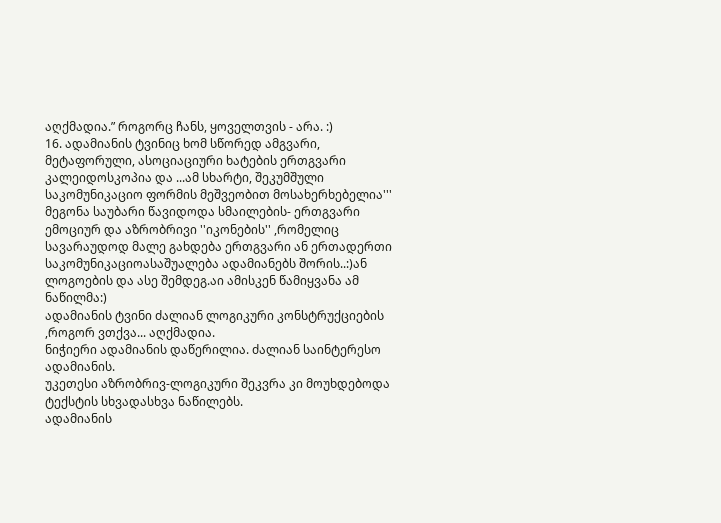აღქმადია.” როგორც ჩანს, ყოველთვის - არა. :)
16. ადამიანის ტვინიც ხომ სწორედ ამგვარი, მეტაფორული, ასოციაციური ხატების ერთგვარი კალეიდოსკოპია და ...ამ სხარტი, შეკუმშული საკომუნიკაციო ფორმის მეშვეობით მოსახერხებელია'''
მეგონა საუბარი წავიდოდა სმაილების- ერთგვარი ემოციურ და აზრობრივი ''იკონების'' ,რომელიც სავარაუდოდ მალე გახდება ერთგვარი ან ერთადერთი საკომუნიკაციოასაშუალება ადამიანებს შორის..:)ან ლოგოების და ასე შემდეგ.აი ამისკენ წამიყვანა ამ ნაწილმა:)
ადამიანის ტვინი ძალიან ლოგიკური კონსტრუქციების ,როგორ ვთქვა... აღქმადია.
ნიჭიერი ადამიანის დაწერილია. ძალიან საინტერესო ადამიანის.
უკეთესი აზრობრივ-ლოგიკური შეკვრა კი მოუხდებოდა ტექსტის სხვადასხვა ნაწილებს.
ადამიანის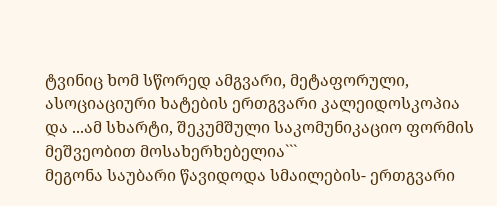ტვინიც ხომ სწორედ ამგვარი, მეტაფორული, ასოციაციური ხატების ერთგვარი კალეიდოსკოპია და ...ამ სხარტი, შეკუმშული საკომუნიკაციო ფორმის მეშვეობით მოსახერხებელია```
მეგონა საუბარი წავიდოდა სმაილების- ერთგვარი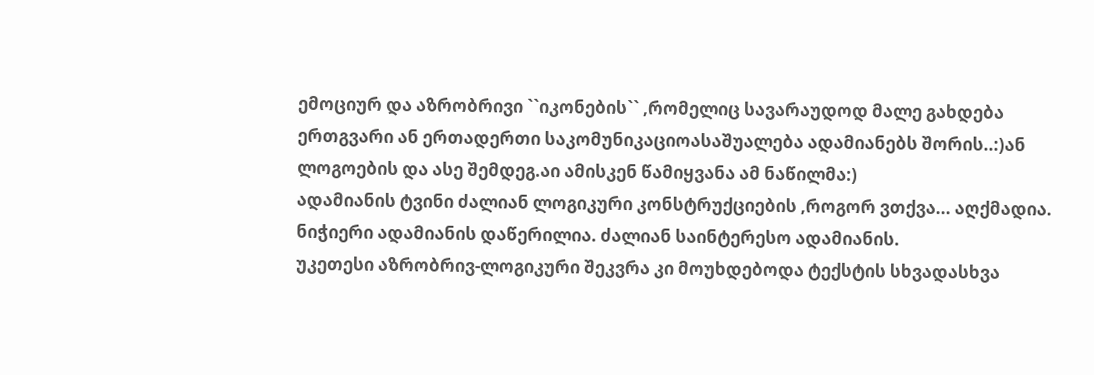ემოციურ და აზრობრივი ``იკონების`` ,რომელიც სავარაუდოდ მალე გახდება ერთგვარი ან ერთადერთი საკომუნიკაციოასაშუალება ადამიანებს შორის..:)ან ლოგოების და ასე შემდეგ.აი ამისკენ წამიყვანა ამ ნაწილმა:)
ადამიანის ტვინი ძალიან ლოგიკური კონსტრუქციების ,როგორ ვთქვა... აღქმადია.
ნიჭიერი ადამიანის დაწერილია. ძალიან საინტერესო ადამიანის.
უკეთესი აზრობრივ-ლოგიკური შეკვრა კი მოუხდებოდა ტექსტის სხვადასხვა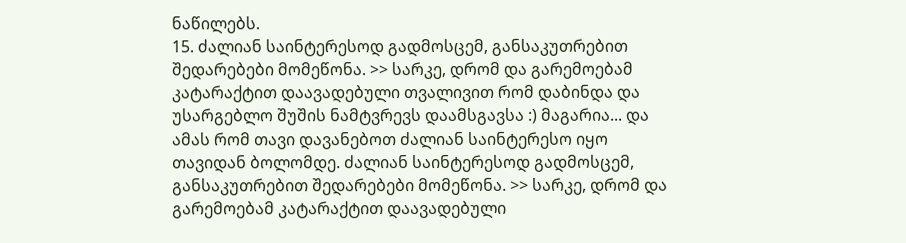ნაწილებს.
15. ძალიან საინტერესოდ გადმოსცემ, განსაკუთრებით შედარებები მომეწონა. >> სარკე, დრომ და გარემოებამ კატარაქტით დაავადებული თვალივით რომ დაბინდა და უსარგებლო შუშის ნამტვრევს დაამსგავსა :) მაგარია... და ამას რომ თავი დავანებოთ ძალიან საინტერესო იყო თავიდან ბოლომდე. ძალიან საინტერესოდ გადმოსცემ, განსაკუთრებით შედარებები მომეწონა. >> სარკე, დრომ და გარემოებამ კატარაქტით დაავადებული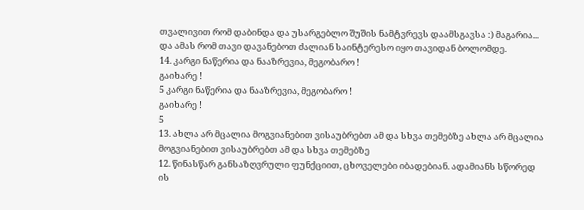თვალივით რომ დაბინდა და უსარგებლო შუშის ნამტვრევს დაამსგავსა :) მაგარია... და ამას რომ თავი დავანებოთ ძალიან საინტერესო იყო თავიდან ბოლომდე.
14. კარგი ნაწერია და ნააზრევია, მეგობარო !
გაიხარე !
5 კარგი ნაწერია და ნააზრევია, მეგობარო !
გაიხარე !
5
13. ახლა არ მცალია მოგვიანებით ვისაუბრებთ ამ და სხვა თემებზე ახლა არ მცალია მოგვიანებით ვისაუბრებთ ამ და სხვა თემებზე
12. წინასწარ განსაზღვრული ფუნქციით, ცხოველები იბადებიან. ადამიანს სწორედ ის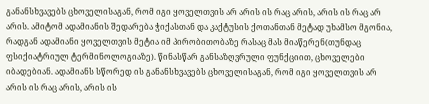განანსხვავებს ცხოველისაგან, რომ იგი ყოველთვის არ არის ის რაც არის, არის ის რაც არ არის. ამიტომ ადამიანის შედარება ჭიქასთან და კაქტუსის ქოთანთან მეტად უხამსო მგონია, რადგან ადამიანი ყოველთვის მეტია იმ პირობითობაზე რასაც მას მიაწერენ(თუნდაც ფსიქიატრიულ ტერმინოლოგიაზე). წინასწარ განსაზღვრული ფუნქციით, ცხოველები იბადებიან. ადამიანს სწორედ ის განანსხვავებს ცხოველისაგან, რომ იგი ყოველთვის არ არის ის რაც არის, არის ის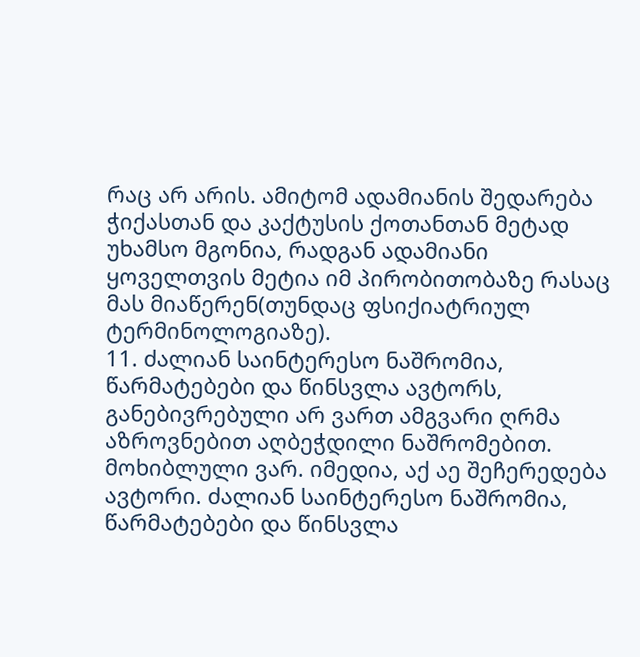რაც არ არის. ამიტომ ადამიანის შედარება ჭიქასთან და კაქტუსის ქოთანთან მეტად უხამსო მგონია, რადგან ადამიანი ყოველთვის მეტია იმ პირობითობაზე რასაც მას მიაწერენ(თუნდაც ფსიქიატრიულ ტერმინოლოგიაზე).
11. ძალიან საინტერესო ნაშრომია, წარმატებები და წინსვლა ავტორს, განებივრებული არ ვართ ამგვარი ღრმა აზროვნებით აღბეჭდილი ნაშრომებით. მოხიბლული ვარ. იმედია, აქ აე შეჩერედება ავტორი. ძალიან საინტერესო ნაშრომია, წარმატებები და წინსვლა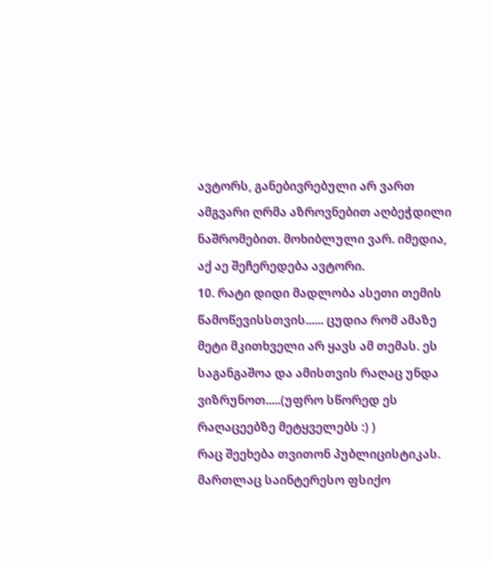ავტორს, განებივრებული არ ვართ ამგვარი ღრმა აზროვნებით აღბეჭდილი ნაშრომებით. მოხიბლული ვარ. იმედია, აქ აე შეჩერედება ავტორი.
10. რატი დიდი მადლობა ასეთი თემის წამოწევისსთვის...... ცუდია რომ ამაზე მეტი მკითხველი არ ყავს ამ თემას. ეს საგანგაშოა და ამისთვის რაღაც უნდა ვიზრუნოთ.....(უფრო სწორედ ეს რაღაცეებზე მეტყველებს :) )
რაც შეეხება თვითონ პუბლიცისტიკას. მართლაც საინტერესო ფსიქო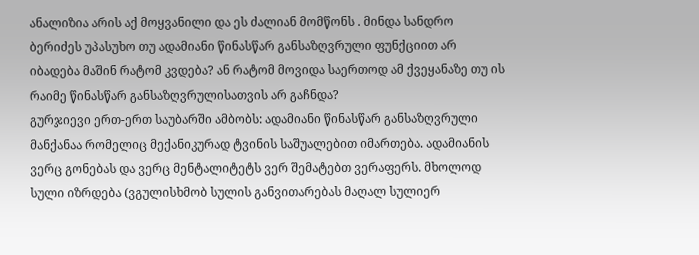ანალიზია არის აქ მოყვანილი და ეს ძალიან მომწონს . მინდა სანდრო ბერიძეს უპასუხო თუ ადამიანი წინასწარ განსაზღვრული ფუნქციით არ იბადება მაშინ რატომ კვდება? ან რატომ მოვიდა საერთოდ ამ ქვეყანაზე თუ ის რაიმე წინასწარ განსაზღვრულისათვის არ გაჩნდა?
გურჯიევი ერთ-ერთ საუბარში ამბობს: ადამიანი წინასწარ განსაზღვრული მანქანაა რომელიც მექანიკურად ტვინის საშუალებით იმართება. ადამიანის ვერც გონებას და ვერც მენტალიტეტს ვერ შემატებთ ვერაფერს. მხოლოდ სული იზრდება (ვგულისხმობ სულის განვითარებას მაღალ სულიერ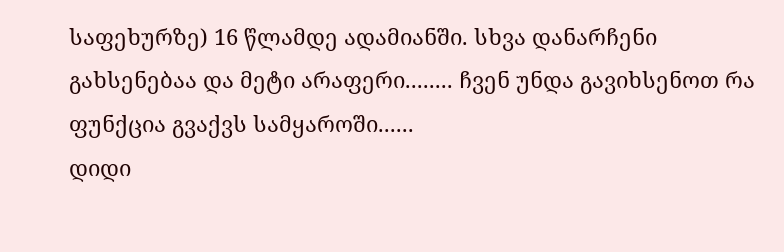საფეხურზე) 16 წლამდე ადამიანში. სხვა დანარჩენი გახსენებაა და მეტი არაფერი........ ჩვენ უნდა გავიხსენოთ რა ფუნქცია გვაქვს სამყაროში......
დიდი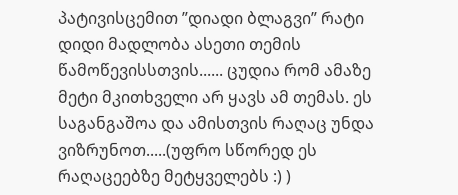პატივისცემით ”დიადი ბლაგვი” რატი დიდი მადლობა ასეთი თემის წამოწევისსთვის...... ცუდია რომ ამაზე მეტი მკითხველი არ ყავს ამ თემას. ეს საგანგაშოა და ამისთვის რაღაც უნდა ვიზრუნოთ.....(უფრო სწორედ ეს რაღაცეებზე მეტყველებს :) )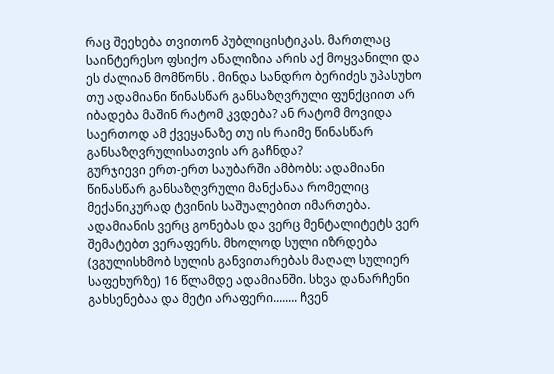რაც შეეხება თვითონ პუბლიცისტიკას. მართლაც საინტერესო ფსიქო ანალიზია არის აქ მოყვანილი და ეს ძალიან მომწონს . მინდა სანდრო ბერიძეს უპასუხო თუ ადამიანი წინასწარ განსაზღვრული ფუნქციით არ იბადება მაშინ რატომ კვდება? ან რატომ მოვიდა საერთოდ ამ ქვეყანაზე თუ ის რაიმე წინასწარ განსაზღვრულისათვის არ გაჩნდა?
გურჯიევი ერთ-ერთ საუბარში ამბობს: ადამიანი წინასწარ განსაზღვრული მანქანაა რომელიც მექანიკურად ტვინის საშუალებით იმართება. ადამიანის ვერც გონებას და ვერც მენტალიტეტს ვერ შემატებთ ვერაფერს. მხოლოდ სული იზრდება (ვგულისხმობ სულის განვითარებას მაღალ სულიერ საფეხურზე) 16 წლამდე ადამიანში. სხვა დანარჩენი გახსენებაა და მეტი არაფერი........ ჩვენ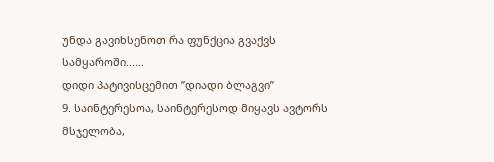უნდა გავიხსენოთ რა ფუნქცია გვაქვს სამყაროში......
დიდი პატივისცემით ”დიადი ბლაგვი”
9. საინტერესოა, საინტერესოდ მიყავს ავტორს მსჯელობა,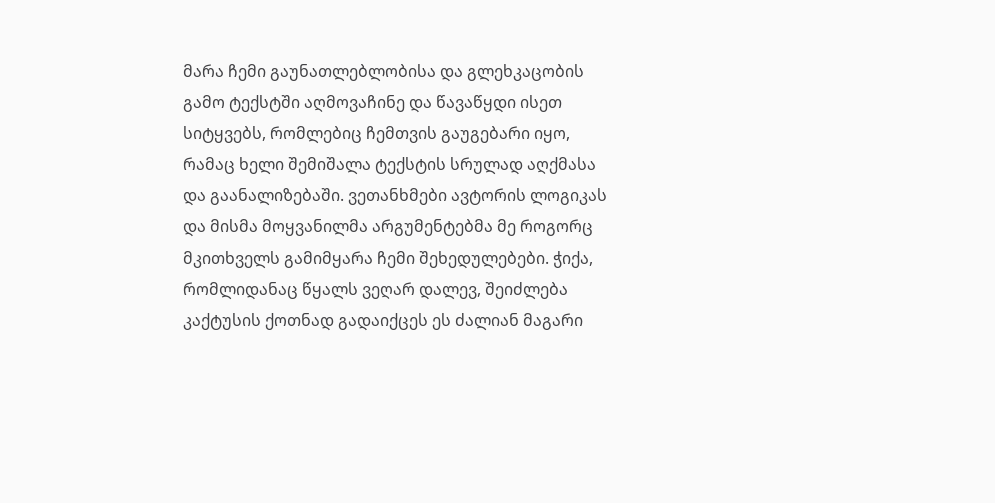მარა ჩემი გაუნათლებლობისა და გლეხკაცობის გამო ტექსტში აღმოვაჩინე და წავაწყდი ისეთ სიტყვებს, რომლებიც ჩემთვის გაუგებარი იყო, რამაც ხელი შემიშალა ტექსტის სრულად აღქმასა და გაანალიზებაში. ვეთანხმები ავტორის ლოგიკას და მისმა მოყვანილმა არგუმენტებმა მე როგორც მკითხველს გამიმყარა ჩემი შეხედულებები. ჭიქა, რომლიდანაც წყალს ვეღარ დალევ, შეიძლება კაქტუსის ქოთნად გადაიქცეს ეს ძალიან მაგარი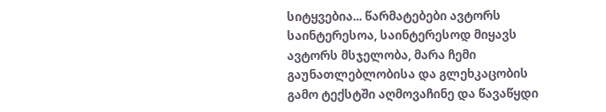სიტყვებია... წარმატებები ავტორს საინტერესოა, საინტერესოდ მიყავს ავტორს მსჯელობა, მარა ჩემი გაუნათლებლობისა და გლეხკაცობის გამო ტექსტში აღმოვაჩინე და წავაწყდი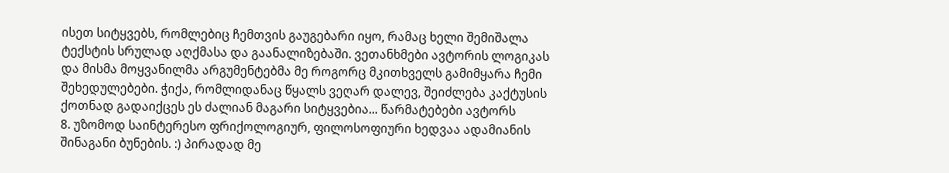ისეთ სიტყვებს, რომლებიც ჩემთვის გაუგებარი იყო, რამაც ხელი შემიშალა ტექსტის სრულად აღქმასა და გაანალიზებაში. ვეთანხმები ავტორის ლოგიკას და მისმა მოყვანილმა არგუმენტებმა მე როგორც მკითხველს გამიმყარა ჩემი შეხედულებები. ჭიქა, რომლიდანაც წყალს ვეღარ დალევ, შეიძლება კაქტუსის ქოთნად გადაიქცეს ეს ძალიან მაგარი სიტყვებია... წარმატებები ავტორს
8. უზომოდ საინტერესო ფრიქოლოგიურ, ფილოსოფიური ხედვაა ადამიანის შინაგანი ბუნების. :) პირადად მე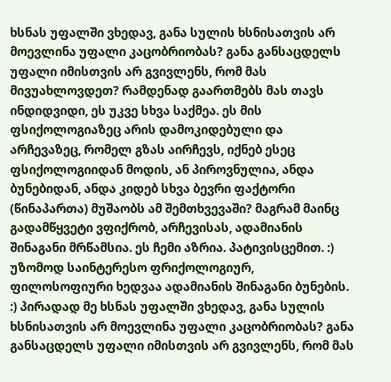ხსნას უფალში ვხედავ, განა სულის ხსნისათვის არ მოევლინა უფალი კაცობრიობას? განა განსაცდელს უფალი იმისთვის არ გვივლენს, რომ მას მივუახლოვდეთ? რამდენად გაართმებს მას თავს ინდიდვიდი, ეს უკვე სხვა საქმეა. ეს მის ფსიქოლოგიაზეც არის დამოკიდებული და არჩევაზეც, რომელ გზას აირჩევს, იქნებ ესეც ფსიქოლოგიიდან მოდის, ან პიროვნულია, ანდა ბუნებიდან, ანდა კიდებ სხვა ბევრი ფაქტორი (წინაპართა) მუშაობს ამ შემთხვევაში? მაგრამ მაინც გადამწყვეტი ვფიქრობ, არჩევისას, ადამიანის შინაგანი მრწამსია. ეს ჩემი აზრია. პატივისცემით. :) უზომოდ საინტერესო ფრიქოლოგიურ, ფილოსოფიური ხედვაა ადამიანის შინაგანი ბუნების. :) პირადად მე ხსნას უფალში ვხედავ, განა სულის ხსნისათვის არ მოევლინა უფალი კაცობრიობას? განა განსაცდელს უფალი იმისთვის არ გვივლენს, რომ მას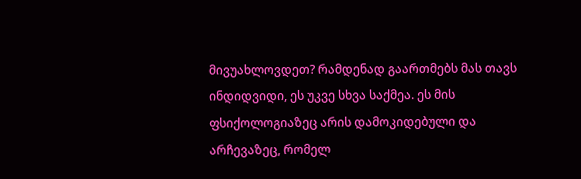მივუახლოვდეთ? რამდენად გაართმებს მას თავს ინდიდვიდი, ეს უკვე სხვა საქმეა. ეს მის ფსიქოლოგიაზეც არის დამოკიდებული და არჩევაზეც, რომელ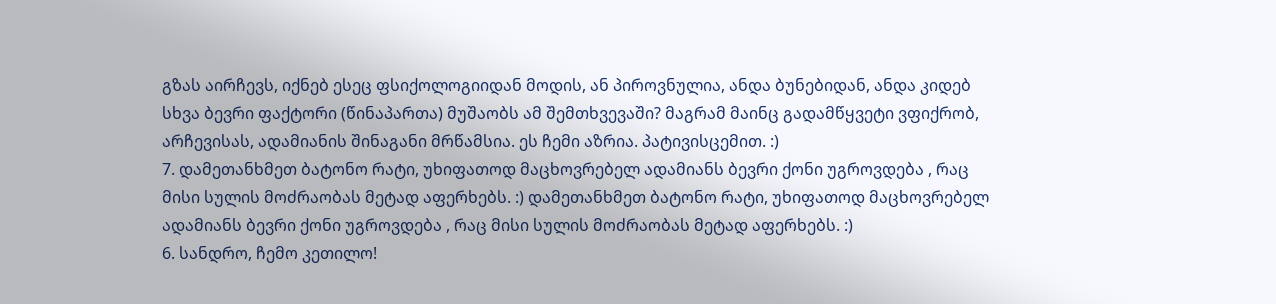გზას აირჩევს, იქნებ ესეც ფსიქოლოგიიდან მოდის, ან პიროვნულია, ანდა ბუნებიდან, ანდა კიდებ სხვა ბევრი ფაქტორი (წინაპართა) მუშაობს ამ შემთხვევაში? მაგრამ მაინც გადამწყვეტი ვფიქრობ, არჩევისას, ადამიანის შინაგანი მრწამსია. ეს ჩემი აზრია. პატივისცემით. :)
7. დამეთანხმეთ ბატონო რატი, უხიფათოდ მაცხოვრებელ ადამიანს ბევრი ქონი უგროვდება , რაც მისი სულის მოძრაობას მეტად აფერხებს. :) დამეთანხმეთ ბატონო რატი, უხიფათოდ მაცხოვრებელ ადამიანს ბევრი ქონი უგროვდება , რაც მისი სულის მოძრაობას მეტად აფერხებს. :)
6. სანდრო, ჩემო კეთილო!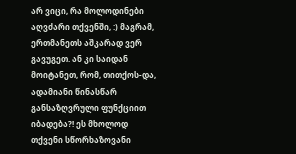არ ვიცი, რა მოლოდინები აღვძარი თქვენში, :) მაგრამ, ერთმანეთს აშკარად ვერ გავუგეთ. ან კი საიდან მოიტანეთ, რომ, თითქოს-და, ადამიანი წინასწარ განსაზღვრული ფუნქციით იბადება?! ეს მხოლოდ თქვენი სწორხაზოვანი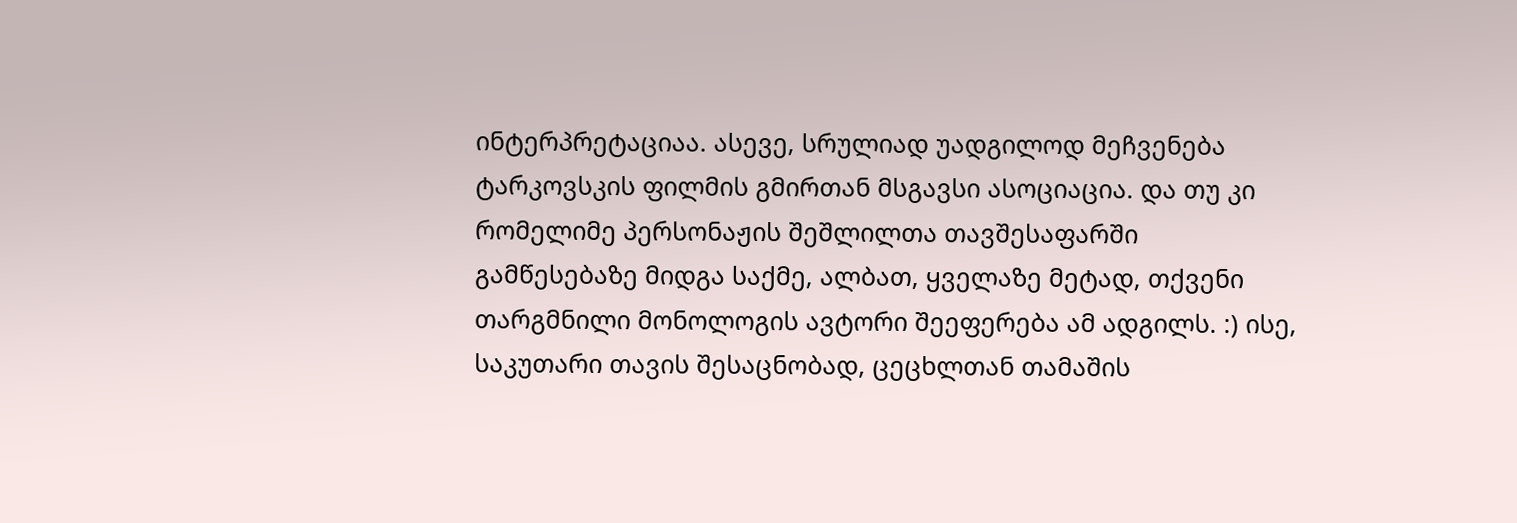ინტერპრეტაციაა. ასევე, სრულიად უადგილოდ მეჩვენება ტარკოვსკის ფილმის გმირთან მსგავსი ასოციაცია. და თუ კი რომელიმე პერსონაჟის შეშლილთა თავშესაფარში გამწესებაზე მიდგა საქმე, ალბათ, ყველაზე მეტად, თქვენი თარგმნილი მონოლოგის ავტორი შეეფერება ამ ადგილს. :) ისე, საკუთარი თავის შესაცნობად, ცეცხლთან თამაშის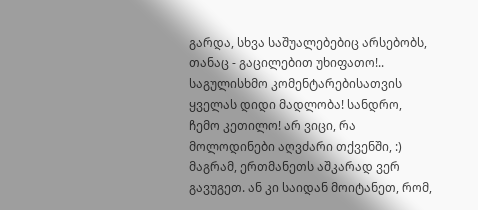გარდა, სხვა საშუალებებიც არსებობს, თანაც - გაცილებით უხიფათო!.. საგულისხმო კომენტარებისათვის ყველას დიდი მადლობა! სანდრო, ჩემო კეთილო! არ ვიცი, რა მოლოდინები აღვძარი თქვენში, :) მაგრამ, ერთმანეთს აშკარად ვერ გავუგეთ. ან კი საიდან მოიტანეთ, რომ,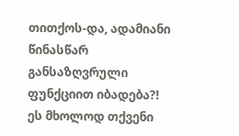თითქოს-და, ადამიანი წინასწარ განსაზღვრული ფუნქციით იბადება?! ეს მხოლოდ თქვენი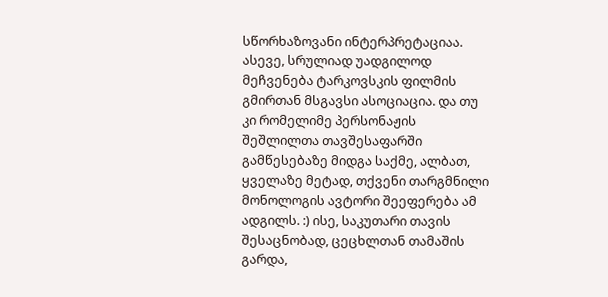სწორხაზოვანი ინტერპრეტაციაა. ასევე, სრულიად უადგილოდ მეჩვენება ტარკოვსკის ფილმის გმირთან მსგავსი ასოციაცია. და თუ კი რომელიმე პერსონაჟის შეშლილთა თავშესაფარში გამწესებაზე მიდგა საქმე, ალბათ, ყველაზე მეტად, თქვენი თარგმნილი მონოლოგის ავტორი შეეფერება ამ ადგილს. :) ისე, საკუთარი თავის შესაცნობად, ცეცხლთან თამაშის გარდა,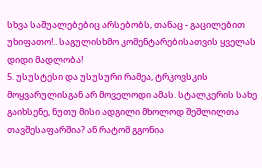სხვა საშუალებებიც არსებობს, თანაც - გაცილებით უხიფათო!.. საგულისხმო კომენტარებისათვის ყველას დიდი მადლობა!
5. უსუსტესი და უსუსური რამეა, ტრკოვსკის მოყვარულისგან არ მოველოდი ამას. სტალკერის სახე გაიხსენე, ნუთუ მისი ადგილი მხოლოდ შეშლილთა თავშესაფარშია? ან რატომ გგონია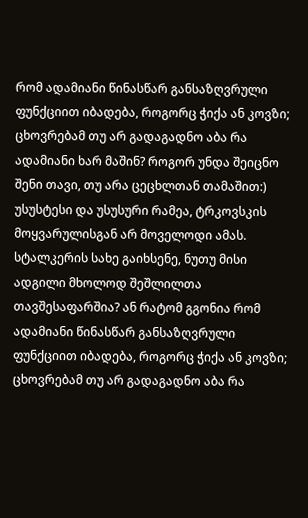რომ ადამიანი წინასწარ განსაზღვრული ფუნქციით იბადება, როგორც ჭიქა ან კოვზი; ცხოვრებამ თუ არ გადაგადნო აბა რა ადამიანი ხარ მაშინ? როგორ უნდა შეიცნო შენი თავი, თუ არა ცეცხლთან თამაშით:) უსუსტესი და უსუსური რამეა, ტრკოვსკის მოყვარულისგან არ მოველოდი ამას. სტალკერის სახე გაიხსენე, ნუთუ მისი ადგილი მხოლოდ შეშლილთა თავშესაფარშია? ან რატომ გგონია რომ ადამიანი წინასწარ განსაზღვრული ფუნქციით იბადება, როგორც ჭიქა ან კოვზი; ცხოვრებამ თუ არ გადაგადნო აბა რა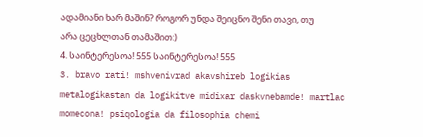ადამიანი ხარ მაშინ? როგორ უნდა შეიცნო შენი თავი, თუ არა ცეცხლთან თამაშით:)
4. საინტერესოა! 555 საინტერესოა! 555
3. bravo rati! mshvenivrad akavshireb logikias metalogikastan da logikitve midixar daskvnebamde! martlac momecona! psiqologia da filosophia chemi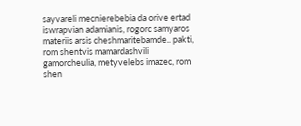sayvareli mecnierebebia da orive ertad iswrapvian adamianis, rogorc samyaros materiis arsis cheshmaritebamde.. pakti, rom shentvis mamardashvili gamorcheulia, metyvelebs imazec, rom shen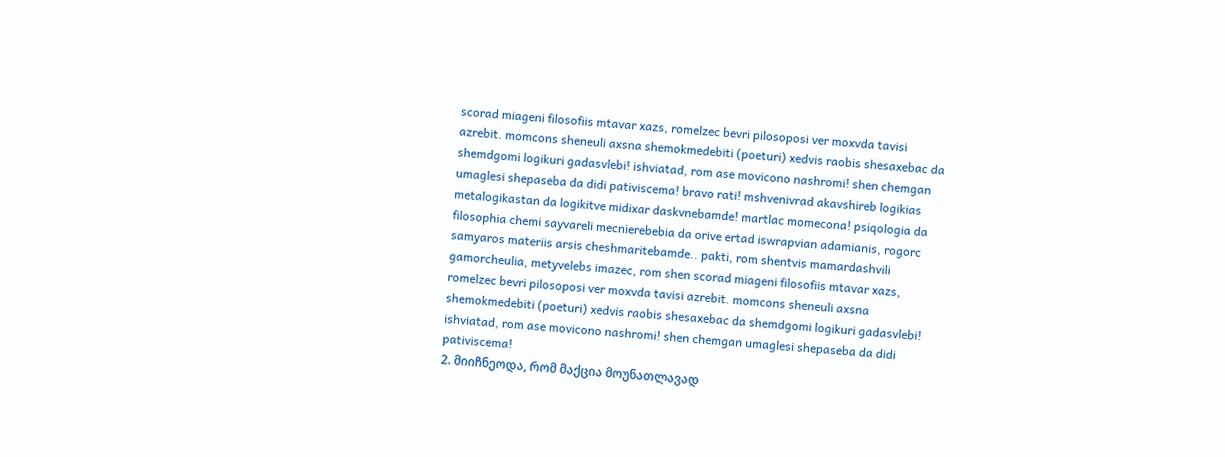scorad miageni filosofiis mtavar xazs, romelzec bevri pilosoposi ver moxvda tavisi azrebit. momcons sheneuli axsna shemokmedebiti (poeturi) xedvis raobis shesaxebac da shemdgomi logikuri gadasvlebi! ishviatad, rom ase movicono nashromi! shen chemgan umaglesi shepaseba da didi pativiscema! bravo rati! mshvenivrad akavshireb logikias metalogikastan da logikitve midixar daskvnebamde! martlac momecona! psiqologia da filosophia chemi sayvareli mecnierebebia da orive ertad iswrapvian adamianis, rogorc samyaros materiis arsis cheshmaritebamde.. pakti, rom shentvis mamardashvili gamorcheulia, metyvelebs imazec, rom shen scorad miageni filosofiis mtavar xazs, romelzec bevri pilosoposi ver moxvda tavisi azrebit. momcons sheneuli axsna shemokmedebiti (poeturi) xedvis raobis shesaxebac da shemdgomi logikuri gadasvlebi! ishviatad, rom ase movicono nashromi! shen chemgan umaglesi shepaseba da didi pativiscema!
2. მიიჩნეოდა, რომ მაქცია მოუნათლავად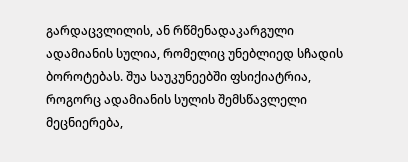გარდაცვლილის, ან რწმენადაკარგული ადამიანის სულია, რომელიც უნებლიედ სჩადის ბოროტებას. შუა საუკუნეებში ფსიქიატრია, როგორც ადამიანის სულის შემსწავლელი მეცნიერება,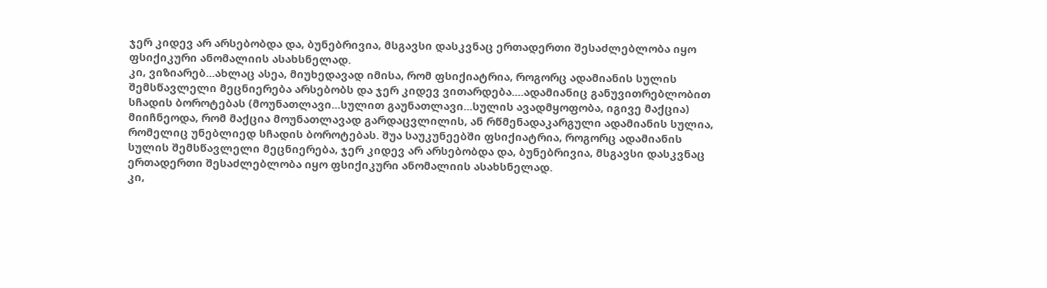ჯერ კიდევ არ არსებობდა და, ბუნებრივია, მსგავსი დასკვნაც ერთადერთი შესაძლებლობა იყო ფსიქიკური ანომალიის ასახსნელად.
კი, ვიზიარებ...ახლაც ასეა, მიუხედავად იმისა, რომ ფსიქიატრია, როგორც ადამიანის სულის შემსწავლელი მეცნიერება არსებობს და ჯერ კიდევ ვითარდება....ადამიანიც განუვითრებლობით სჩადის ბოროტებას (მოუნათლავი...სულით გაუნათლავი...სულის ავადმყოფობა, იგივე მაქცია)
მიიჩნეოდა, რომ მაქცია მოუნათლავად გარდაცვლილის, ან რწმენადაკარგული ადამიანის სულია, რომელიც უნებლიედ სჩადის ბოროტებას. შუა საუკუნეებში ფსიქიატრია, როგორც ადამიანის სულის შემსწავლელი მეცნიერება, ჯერ კიდევ არ არსებობდა და, ბუნებრივია, მსგავსი დასკვნაც ერთადერთი შესაძლებლობა იყო ფსიქიკური ანომალიის ასახსნელად.
კი,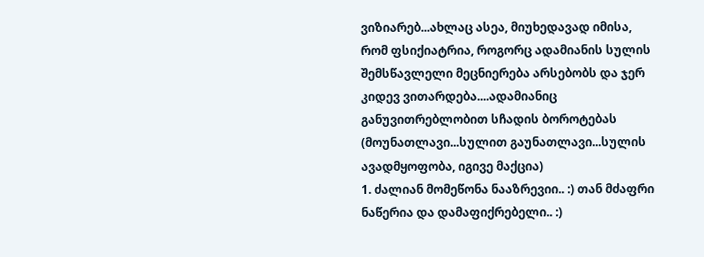ვიზიარებ...ახლაც ასეა, მიუხედავად იმისა, რომ ფსიქიატრია, როგორც ადამიანის სულის შემსწავლელი მეცნიერება არსებობს და ჯერ კიდევ ვითარდება....ადამიანიც განუვითრებლობით სჩადის ბოროტებას (მოუნათლავი...სულით გაუნათლავი...სულის ავადმყოფობა, იგივე მაქცია)
1. ძალიან მომეწონა ნააზრევიი.. :) თან მძაფრი ნაწერია და დამაფიქრებელი.. :)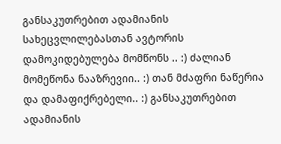განსაკუთრებით ადამიანის სახეცვლილებასთან ავტორის დამოკიდებულება მომწონს .. :) ძალიან მომეწონა ნააზრევიი.. :) თან მძაფრი ნაწერია და დამაფიქრებელი.. :) განსაკუთრებით ადამიანის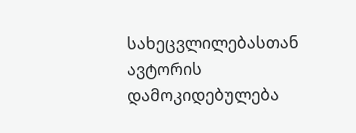სახეცვლილებასთან ავტორის დამოკიდებულება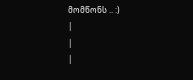მომწონს .. :)
|
|
|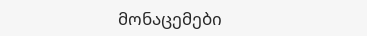მონაცემები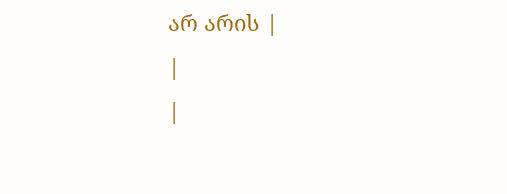არ არის |
|
|